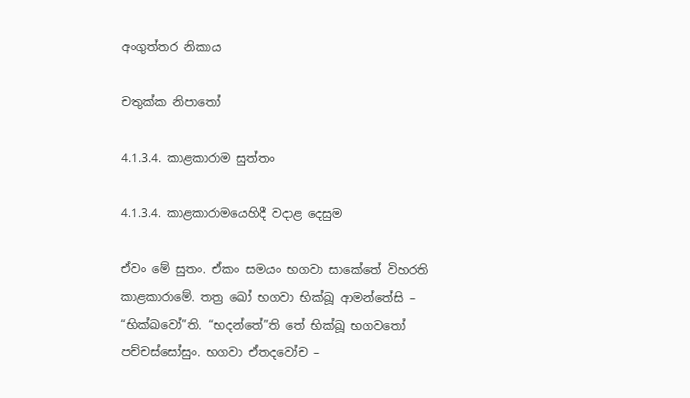අංගුත්තර නිකාය

චතුක්ක නිපාතෝ

4.1.3.4. කාළකාරාම සුත්තං

4.1.3.4. කාළකාරාමයෙහිදී වදාළ දෙසුම

ඒවං මේ සුතං. ඒකං සමයං භගවා සාකේතේ විහරති කාළකාරාමේ. තත්‍ර ඛෝ භගවා භික්ඛූ ආමන්තේසි – “භික්ඛවෝ”ති. “භදන්තේ”ති තේ භික්ඛූ භගවතෝ පච්චස්සෝසුං. භගවා ඒතදවෝච –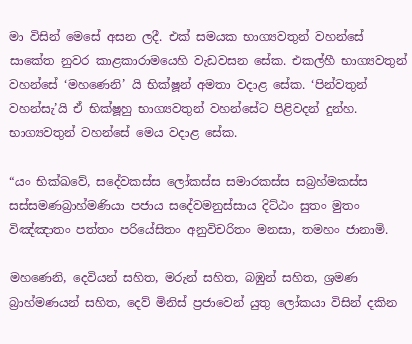මා විසින් මෙසේ අසන ලදී. එක් සමයක භාග්‍යවතුන් වහන්සේ සාකේත නුවර කාළකාරාමයෙහි වැඩවසන සේක. එකල්හී භාග්‍යවතුන් වහන්සේ ‘මහණෙනි’ යි භික්ෂූන් අමතා වදාළ සේක. ‘පින්වතුන් වහන්සැ’යි ඒ භික්ෂූහු භාග්‍යවතුන් වහන්සේට පිළිවදන් දුන්හ. භාග්‍යවතුන් වහන්සේ මෙය වදාළ සේක.

“යං භික්ඛවේ, සදේවකස්ස ලෝකස්ස සමාරකස්ස සබ්‍රහ්මකස්ස සස්සමණබ්‍රාහ්මණියා පජාය සදේවමනුස්සාය දිට්ඨං සුතං මුතං විඤ්ඤාතං පත්තං පරියේසිතං අනුවිචරිතං මනසා, තමහං ජානාමි.

මහණෙනි, දෙවියන් සහිත, මරුන් සහිත, බඹුන් සහිත, ශ්‍රමණ බ්‍රාහ්මණයන් සහිත, දෙව් මිනිස් ප්‍රජාවෙන් යුතු ලෝකයා විසින් දකින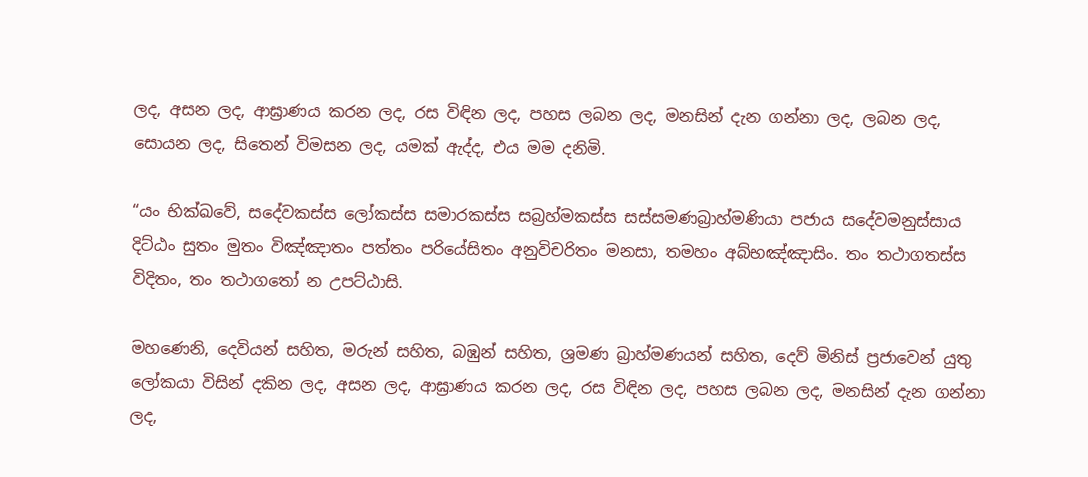ලද, අසන ලද, ආඝ්‍රාණය කරන ලද, රස විඳින ලද, පහස ලබන ලද, මනසින් දැන ගන්නා ලද, ලබන ලද, සොයන ලද, සිතෙන් විමසන ලද, යමක් ඇද්ද, එය මම දනිමි.

“යං භික්ඛවේ, සදේවකස්ස ලෝකස්ස සමාරකස්ස සබ්‍රහ්මකස්ස සස්සමණබ්‍රාහ්මණියා පජාය සදේවමනුස්සාය දිට්ඨං සුතං මුතං විඤ්ඤාතං පත්තං පරියේසිතං අනුවිචරිතං මනසා, තමහං අබ්භඤ්ඤාසිං. තං තථාගතස්ස විදිතං, තං තථාගතෝ න උපට්ඨාසි.

මහණෙනි, දෙවියන් සහිත, මරුන් සහිත, බඹුන් සහිත, ශ්‍රමණ බ්‍රාහ්මණයන් සහිත, දෙව් මිනිස් ප්‍රජාවෙන් යුතු ලෝකයා විසින් දකින ලද, අසන ලද, ආඝ්‍රාණය කරන ලද, රස විඳින ලද, පහස ලබන ලද, මනසින් දැන ගන්නා ලද,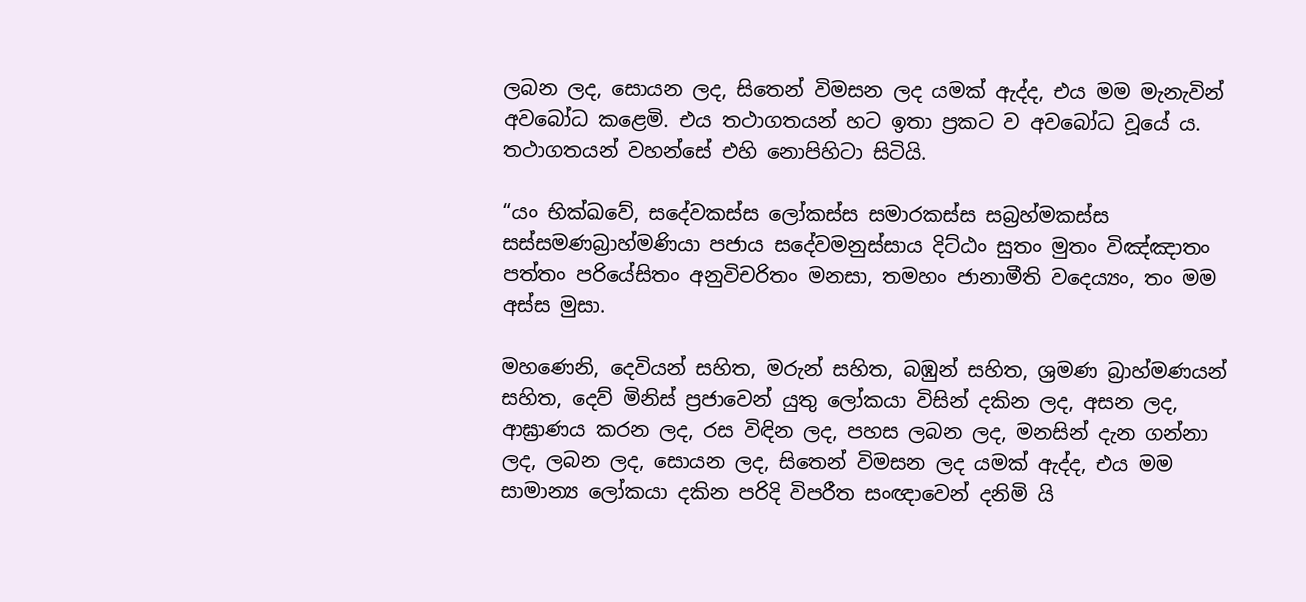ලබන ලද, සොයන ලද, සිතෙන් විමසන ලද යමක් ඇද්ද, එය මම මැනැවින් අවබෝධ කළෙමි. එය තථාගතයන් හට ඉතා ප්‍රකට ව අවබෝධ වූයේ ය. තථාගතයන් වහන්සේ එහි නොපිහිටා සිටියි.

“යං භික්ඛවේ, සදේවකස්ස ලෝකස්ස සමාරකස්ස සබ්‍රහ්මකස්ස සස්සමණබ්‍රාහ්මණියා පජාය සදේවමනුස්සාය දිට්ඨං සුතං මුතං විඤ්ඤාතං පත්තං පරියේසිතං අනුවිචරිතං මනසා, තමහං ජානාමීති වදෙය්‍යං, තං මම අස්ස මුසා.

මහණෙනි, දෙවියන් සහිත, මරුන් සහිත, බඹුන් සහිත, ශ්‍රමණ බ්‍රාහ්මණයන් සහිත, දෙව් මිනිස් ප්‍රජාවෙන් යුතු ලෝකයා විසින් දකින ලද, අසන ලද, ආඝ්‍රාණය කරන ලද, රස විඳින ලද, පහස ලබන ලද, මනසින් දැන ගන්නා ලද, ලබන ලද, සොයන ලද, සිතෙන් විමසන ලද යමක් ඇද්ද, එය මම සාමාන්‍ය ලෝකයා දකින පරිදි විපරීත සංඥාවෙන් දනිමි යි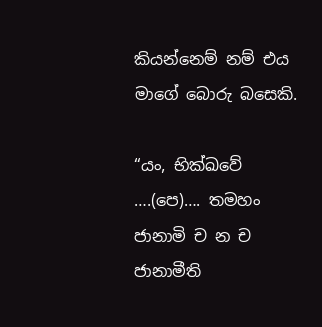කියන්නෙම් නම් එය මාගේ බොරු බසෙකි.

“යං, භික්ඛවේ ….(පෙ)…. තමහං ජානාමි ච න ච ජානාමීති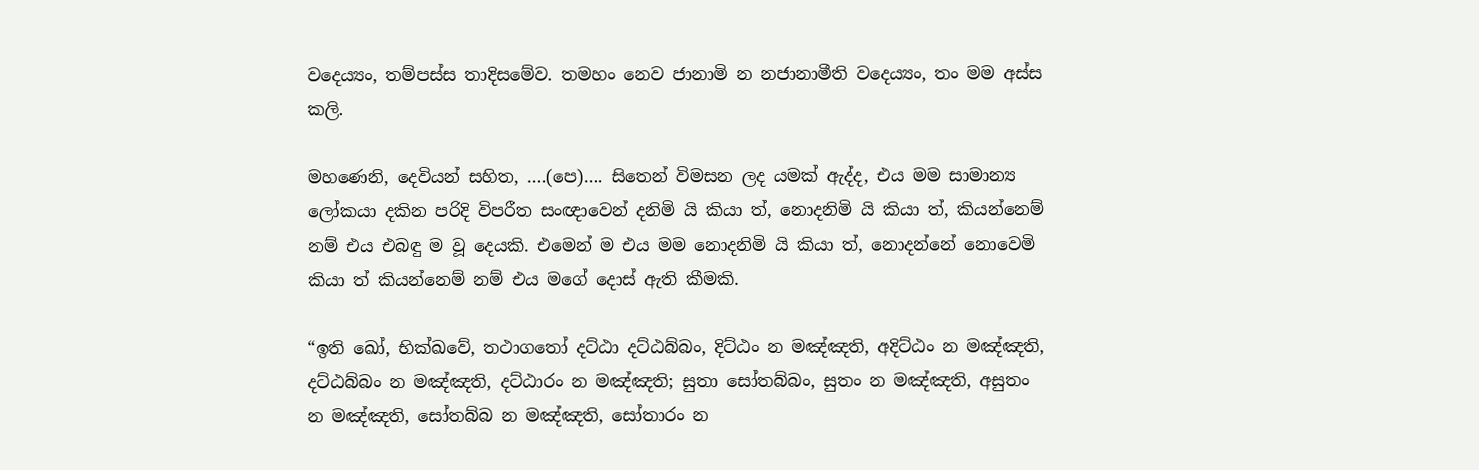වදෙය්‍යං, තම්පස්ස තාදිසමේව. තමහං නෙව ජානාමි න නජානාමීති වදෙය්‍යං, තං මම අස්ස කලි.

මහණෙනි, දෙවියන් සහිත, ….(පෙ)…. සිතෙන් විමසන ලද යමක් ඇද්ද, එය මම සාමාන්‍ය ලෝකයා දකින පරිදි විපරීත සංඥාවෙන් දනිමි යි කියා ත්, නොදනිමි යි කියා ත්, කියන්නෙම් නම් එය එබඳු ම වූ දෙයකි. එමෙන් ම එය මම නොදනිමි යි කියා ත්, නොදන්නේ නොවෙමි කියා ත් කියන්නෙම් නම් එය මගේ දොස් ඇති කීමකි.

“ඉති ඛෝ, භික්ඛවේ, තථාගතෝ දට්ඨා දට්ඨබ්බං, දිට්ඨං න මඤ්ඤති, අදිට්ඨං න මඤ්ඤති, දට්ඨබ්බං න මඤ්ඤති, දට්ඨාරං න මඤ්ඤති; සුතා සෝතබ්බං, සුතං න මඤ්ඤති, අසුතං න මඤ්ඤති, සෝතබ්බ න මඤ්ඤති, සෝතාරං න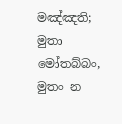මඤ්ඤති; මුතා මෝතබ්බං, මුතං න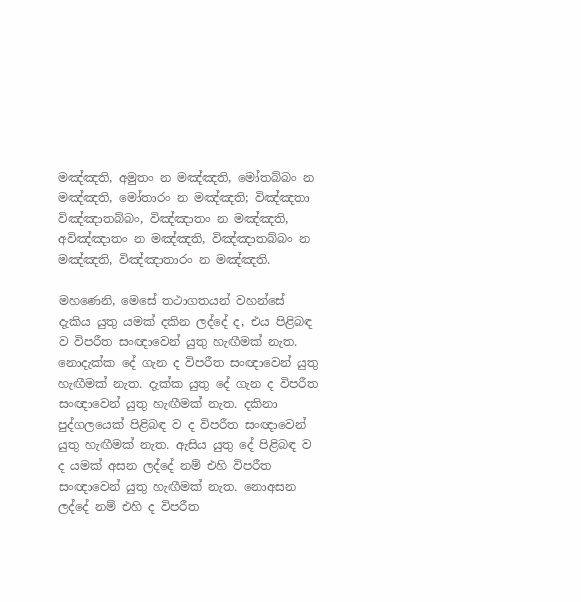මඤ්ඤති, අමුතං න මඤ්ඤති, මෝතබ්බං න මඤ්ඤති, මෝතාරං න මඤ්ඤති; විඤ්ඤතා විඤ්ඤාතබ්බං, විඤ්ඤාතං න මඤ්ඤති, අවිඤ්ඤාතං න මඤ්ඤති, විඤ්ඤාතබ්බං න මඤ්ඤති, විඤ්ඤාතාරං න මඤ්ඤති.

මහණෙනි, මෙසේ තථාගතයන් වහන්සේ දැකිය යුතු යමක් දකින ලද්දේ ද, එය පිළිබඳ ව විපරීත සංඥාවෙන් යුතු හැඟීමක් නැත. නොදැක්ක දේ ගැන ද විපරීත සංඥාවෙන් යුතු හැඟීමක් නැත. දැක්ක යුතු දේ ගැන ද විපරීත සංඥාවෙන් යුතු හැඟීමක් නැත. දකිනා පුද්ගලයෙක් පිළිබඳ ව ද විපරීත සංඥාවෙන් යුතු හැඟීමක් නැත. ඇසිය යුතු දේ පිළිබඳ ව ද යමක් අසන ලද්දේ නම් එහි විපරීත සංඥාවෙන් යුතු හැඟීමක් නැත. නොඅසන ලද්දේ නම් එහි ද විපරීත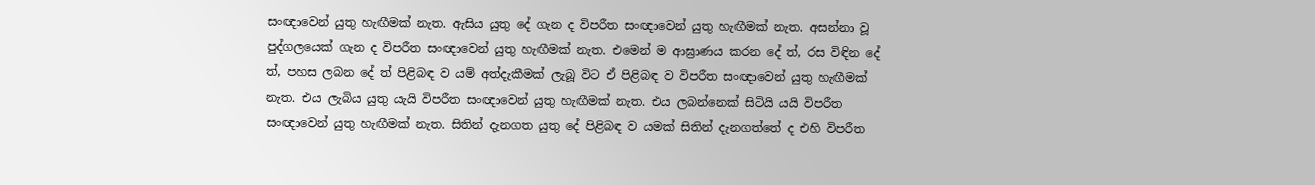සංඥාවෙන් යුතු හැඟීමක් නැත. ඇසිය යුතු දේ ගැන ද විපරීත සංඥාවෙන් යුතු හැඟීමක් නැත. අසන්නා වූ පුද්ගලයෙක් ගැන ද විපරීත සංඥාවෙන් යුතු හැඟීමක් නැත. එමෙන් ම ආඝ්‍රාණය කරන දේ ත්, රස විඳින දේ ත්, පහස ලබන දේ ත් පිළිබඳ ව යම් අත්දැකීමක් ලැබූ විට ඒ පිළිබඳ ව විපරීත සංඥාවෙන් යුතු හැඟීමක් නැත. එය ලැබිය යුතු යැයි විපරීත සංඥාවෙන් යුතු හැඟීමක් නැත. එය ලබන්නෙක් සිටියි යයි විපරීත සංඥාවෙන් යුතු හැඟීමක් නැත. සිතින් දැනගත යුතු දේ පිළිබඳ ව යමක් සිතින් දැනගත්තේ ද එහි විපරීත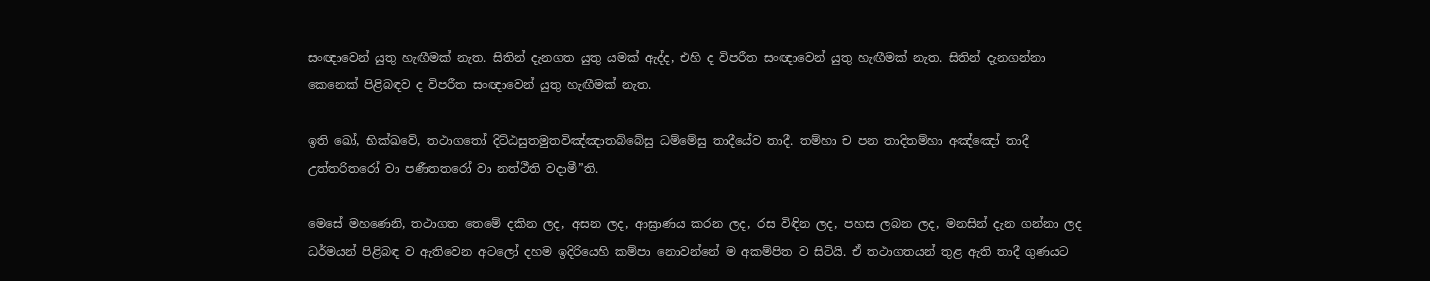සංඥාවෙන් යුතු හැඟීමක් නැත. සිතින් දැනගත යුතු යමක් ඇද්ද, එහි ද විපරීත සංඥාවෙන් යුතු හැඟීමක් නැත. සිතින් දැනගන්නා කෙනෙක් පිළිබඳව ද විපරීත සංඥාවෙන් යුතු හැඟීමක් නැත.

ඉති ඛෝ, භික්ඛවේ, තථාගතෝ දිට්ඨසුතමුතවිඤ්ඤාතබ්බේසු ධම්මේසු තාදීයේව තාදී. තම්හා ච පන තාදිතම්හා අඤ්ඤෝ තාදී උත්තරිතරෝ වා පණීතතරෝ වා නත්ථීති වදාමී”ති.

මෙසේ මහණෙනි, තථාගත තෙමේ දකින ලද, අසන ලද, ආඝ්‍රාණය කරන ලද, රස විඳින ලද, පහස ලබන ලද, මනසින් දැන ගන්නා ලද ධර්මයන් පිළිබඳ ව ඇතිවෙන අටලෝ දහම ඉදිරියෙහි කම්පා නොවන්නේ ම අකම්පිත ව සිටියි. ඒ තථාගතයන් තුළ ඇති තාදී ගුණයට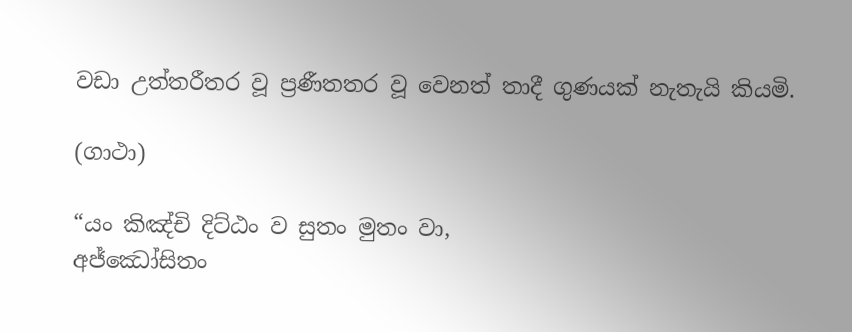වඩා උත්තරීතර වූ ප්‍රණීතතර වූ වෙනත් තාදී ගුණයක් නැතැයි කියමි.

(ගාථා)

“යං කිඤ්චි දිට්ඨං ව සුතං මුතං වා,
අජ්ඣෝසිතං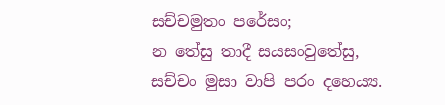සච්චමුතං පරේසං;
න තේසු තාදී සයසංවුතේසු,
සච්චං මුසා වාපි පරං දහෙය්‍ය.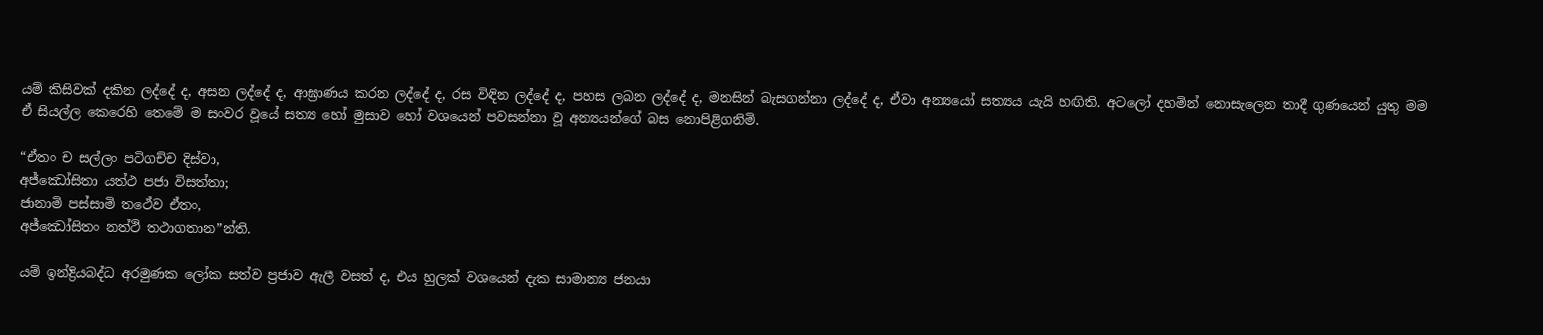යම් කිසිවක් දකින ලද්දේ ද, අසන ලද්දේ ද, ආඝ්‍රාණය කරන ලද්දේ ද, රස විඳින ලද්දේ ද, පහස ලබන ලද්දේ ද, මනසින් බැසගන්නා ලද්දේ ද, ඒවා අන්‍යයෝ සත්‍යය යැයි හඟිති. අටලෝ දහමින් නොසැලෙන තාදී ගුණයෙන් යුතු මම ඒ සියල්ල කෙරෙහි තෙමේ ම සංවර වූයේ සත්‍ය හෝ මුසාව හෝ වශයෙන් පවසන්නා වූ අන්‍යයන්ගේ බස නොපිළිගනිමි.

“ඒතං ච සල්ලං පටිගච්ච දිස්වා,
අජ්ඣෝසිතා යත්ථ පජා විසත්තා;
ජානාමි පස්සාමි තථේව ඒතං,
අජ්ඣෝසිතං නත්ථි තථාගතාන”න්ති.

යම් ඉන්ද්‍රියබද්ධ අරමුණක ලෝක සත්ව ප්‍රජාව ඇලී වසත් ද, එය හුලක් වශයෙන් දැක සාමාන්‍ය ජනයා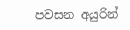පවසන අයුරින්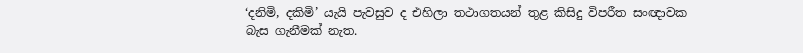‘දනිමි, දකිමි’ යැයි පැවසුව ද එහිලා තථාගතයන් තුළ කිසිදු විපරීත සංඥාවක බැස ගැනීමක් නැත.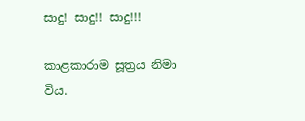සාදු! සාදු!! සාදු!!!

කාළකාරාම සූත්‍රය නිමා විය.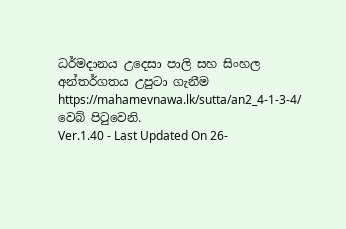ධර්මදානය උදෙසා පාලි සහ සිංහල අන්තර්ගතය උපුටා ගැනීම https://mahamevnawa.lk/sutta/an2_4-1-3-4/ වෙබ් පිටුවෙනි.
Ver.1.40 - Last Updated On 26-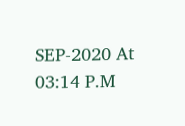SEP-2020 At 03:14 P.M